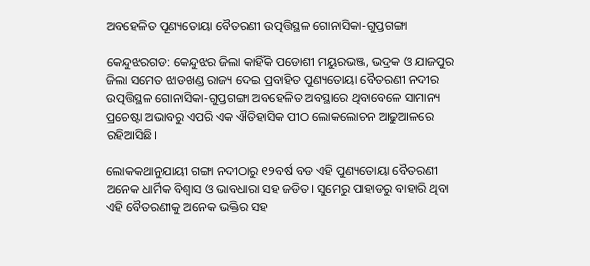ଅବହେଳିତ ପୂଣ୍ୟତୋୟା ବୈତରଣୀ ଉତ୍ପତ୍ତିସ୍ଥଳ ଗୋନାସିକା-ଗୁପ୍ତଗଙ୍ଗା

କେନ୍ଦୁଝରଗଡ: କେନ୍ଦୁଝର ଜିଲା କାହିଁକି ପଡୋଶୀ ମୟୁରଭଞ୍ଜ, ଭଦ୍ରକ ଓ ଯାଜପୁର ଜିଲା ସମେତ ଝାଡଖଣ୍ଡ ରାଜ୍ୟ ଦେଇ ପ୍ରବାହିତ ପୁଣ୍ୟତୋୟା ବୈତରଣୀ ନଦୀର ଉତ୍ପତ୍ତିସ୍ଥଳ ଗୋନାସିକା-ଗୁପ୍ତଗଙ୍ଗା ଅବହେଳିତ ଅବସ୍ଥାରେ ଥିବାବେଳେ ସାମାନ୍ୟ ପ୍ରଚେଷ୍ଟା ଅଭାବରୁ ଏପରି ଏକ ଐତିହାସିକ ପୀଠ ଲୋକଲୋଚନ ଆଢୁଆଳରେ ରହିଆସିଛି।

ଲୋକକଥାନୁଯାୟୀ ଗଙ୍ଗା ନଦୀଠାରୁ ୧୨ବର୍ଷ ବଡ ଏହି ପୁଣ୍ୟତୋୟା ବୈତରଣୀ ଅନେକ ଧାର୍ମିକ ବିଶ୍ୱାସ ଓ ଭାବଧାରା ସହ ଜଡିତ। ସୁମେରୁ ପାହାଡରୁ ବାହାରି ଥିବା ଏହି ବୈତରଣୀକୁ ଅନେକ ଭକ୍ତିର ସହ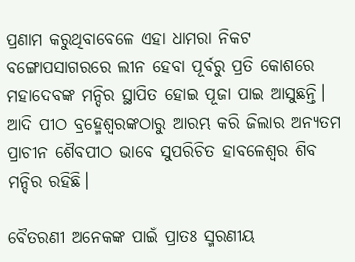ପ୍ରଣାମ କରୁଥିବାବେଳେ ଏହା ଧାମରା ନିକଟ ବଙ୍ଗୋପସାଗରରେ ଲୀନ ହେବା ପୂର୍ବରୁ ପ୍ରତି କୋଶରେ ମହାଦେବଙ୍କ ମନ୍ଦିର ସ୍ଥାପିତ ହୋଇ ପୂଜା ପାଇ ଆସୁଛନ୍ତି। ଆଦି ପୀଠ ବ୍ରହ୍ମେଶ୍ୱରଙ୍କଠାରୁ ଆରମ୍ଭ କରି ଜିଲାର ଅନ୍ୟତମ ପ୍ରାଚୀନ ଶୈବପୀଠ ଭାବେ ସୁପରିଚିତ ହାବଳେଶ୍ୱର ଶିବ ମନ୍ଦିର ରହିଛି।

ବୈତରଣୀ ଅନେକଙ୍କ ପାଇଁ ପ୍ରାତଃ ସ୍ମରଣୀୟ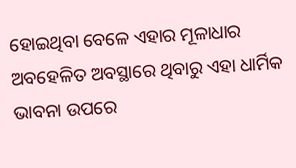ହୋଇଥିବା ବେଳେ ଏହାର ମୂଳାଧାର ଅବହେଳିତ ଅବସ୍ଥାରେ ଥିବାରୁ ଏହା ଧାର୍ମିକ ଭାବନା ଉପରେ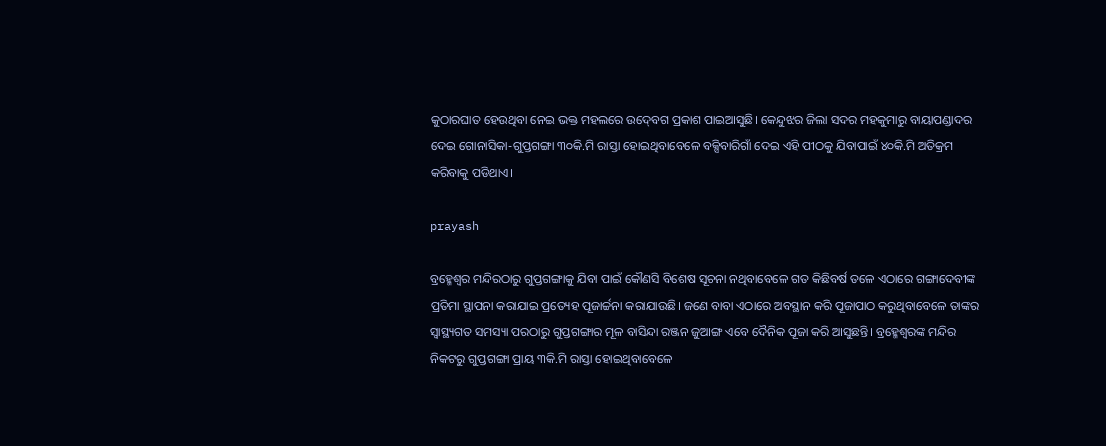କୁଠାରଘାତ ହେଉଥିବା ନେଇ ଭକ୍ତ ମହଲରେ ଉଦ୍‍ବେଗ ପ୍ରକାଶ ପାଇଆସୁଛି। କେନ୍ଦୁଝର ଜିଲା ସଦର ମହକୁମାରୁ ବାୟାପଣ୍ଡାଦର ଦେଇ ଗୋନାସିକା-ଗୁପ୍ତଗଙ୍ଗା ୩୦କି.ମି ରାସ୍ତା ହୋଇଥିବାବେଳେ ବକ୍ସିବାରିଗାଁ ଦେଇ ଏହି ପୀଠକୁ ଯିବାପାଇଁ ୪୦କି.ମି ଅତିକ୍ରମ କରିବାକୁ ପଡିଥାଏ।

prayash

ବ୍ରହ୍ମେଶ୍ୱର ମନ୍ଦିରଠାରୁ ଗୁପ୍ତଗଙ୍ଗାକୁ ଯିବା ପାଇଁ କୌଣସି ବିଶେଷ ସୂଚନା ନଥିବାବେଳେ ଗତ କିଛିବର୍ଷ ତଳେ ଏଠାରେ ଗଙ୍ଗାଦେବୀଙ୍କ ପ୍ରତିମା ସ୍ଥାପନା କରାଯାଇ ପ୍ରତ୍ୟେହ ପୂଜାର୍ଚ୍ଚନା କରାଯାଉଛି। ଜଣେ ବାବା ଏଠାରେ ଅବସ୍ଥାନ କରି ପୂଜାପାଠ କରୁଥିବାବେଳେ ତାଙ୍କର ସ୍ୱାସ୍ଥ୍ୟଗତ ସମସ୍ୟା ପରଠାରୁ ଗୁପ୍ତଗଙ୍ଗାର ମୂଳ ବାସିନ୍ଦା ରଞ୍ଜନ ଜୁଆଙ୍ଗ ଏବେ ଦୈନିକ ପୂଜା କରି ଆସୁଛନ୍ତି। ବ୍ରହ୍ମେଶ୍ୱରଙ୍କ ମନ୍ଦିର ନିକଟରୁ ଗୁପ୍ତଗଙ୍ଗା ପ୍ରାୟ ୩କି.ମି ରାସ୍ତା ହୋଇଥିବାବେଳେ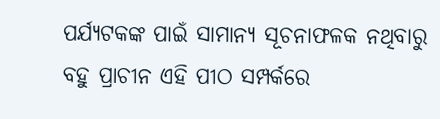ପର୍ଯ୍ୟଟକଙ୍କ ପାଇଁ ସାମାନ୍ୟ ସୂଚନାଫଳକ ନଥିବାରୁ ବହୁ ପ୍ରାଚୀନ ଏହି ପୀଠ ସମ୍ପର୍କରେ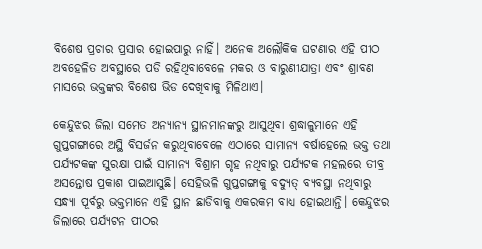ବିଶେଷ ପ୍ରଚାର ପ୍ରସାର ହୋଇପାରୁ ନାହିଁ। ଅନେକ ଅଲୌକିକ ଘଟଣାର ଏହି ପୀଠ ଅବହେଳିତ ଅବସ୍ଥାରେ ପଡି ରହିଥିବାବେଳେ ମକର ଓ ବାରୁଣୀଯାତ୍ରା ଏବଂ ଶ୍ରାବଣ ମାସରେ ଭକ୍ତଙ୍କର ବିଶେଷ ଭିଡ ଦେଖିବାକୁ ମିଳିଥାଏ।

କେନ୍ଦୁଝର ଜିଲା ସମେତ ଅନ୍ୟାନ୍ୟ ସ୍ଥାନମାନଙ୍କରୁ ଆସୁଥିବା ଶ୍ରଦ୍ଧାଳୁମାନେ ଏହି ଗୁପ୍ତଗଙ୍ଗାରେ ଅସ୍ଥି ବିସର୍ଜନ କରୁଥିବାବେଳେ ଏଠାରେ ସାମାନ୍ୟ ବର୍ଷାହେଲେ ଭକ୍ତ ତଥା ପର୍ଯ୍ୟଟକଙ୍କ ସୁରକ୍ଷା ପାଇଁ ସାମାନ୍ୟ ବିଶ୍ରାମ ଗୃହ ନଥିବାରୁ ପର୍ଯ୍ୟଟକ ମହଲରେ ତୀବ୍ର ଅସନ୍ତୋଷ ପ୍ରକାଶ ପାଇଆସୁଛି। ସେହିଭଳି ଗୁପ୍ତଗଙ୍ଗାକୁ ବଦ୍ୟୁତ୍‍ ବ୍ୟବସ୍ଥା ନଥିବାରୁ ସନ୍ଧ୍ୟା ପୂର୍ବରୁ ଭକ୍ତମାନେ ଏହି ସ୍ଥାନ ଛାଡିବାକୁ ଏକରକମ ବାଧ୍ୟ ହୋଇଥାନ୍ତି। କେନ୍ଦୁଝର ଜିଲାରେ ପର୍ଯ୍ୟଟନ ପୀଠର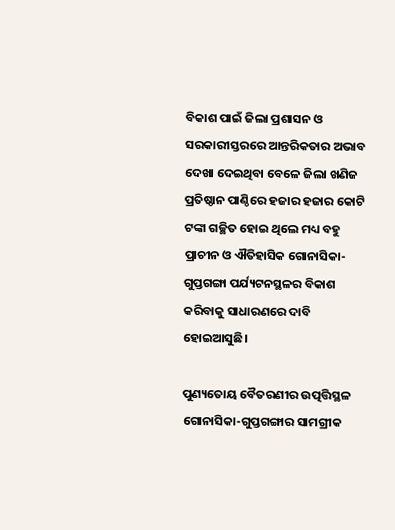ବିକାଶ ପାଇଁ ଜିଲା ପ୍ରଶାସନ ଓ ସରକାରୀସ୍ତରରେ ଆନ୍ତରିକତାର ଅଭାବ ଦେଖା ଦେଇଥିବା ବେଳେ ଜିଲା ଖଣିଜ ପ୍ରତିଷ୍ଠାନ ପାଣ୍ଠିରେ ହଜାର ହଜାର କୋଟି ଟଙ୍କା ଗଚ୍ଛିତ ହୋଇ ଥିଲେ ମଧ୍ୟ ବହୁ ପ୍ରାଚୀନ ଓ ଐତିହାସିକ ଗୋନାସିକା-ଗୁପ୍ତଗଙ୍ଗା ପର୍ଯ୍ୟଟନସ୍ଥଳର ବିକାଶ କରିବାକୁ ସାଧାରଣରେ ଦାବି ହୋଇଆସୁଛି।

ପୁଣ୍ୟତୋୟ ବୈତରଣୀର ଉତ୍ପତ୍ତିସ୍ଥଳ ଗୋନାସିକା-ଗୁପ୍ତଗଙ୍ଗାର ସାମଗ୍ରୀକ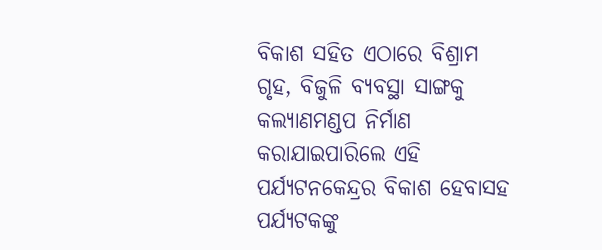ବିକାଶ ସହିତ ଏଠାରେ ବିଶ୍ରାମ ଗୃହ, ବିଜୁଳି ବ୍ୟବସ୍ଥା ସାଙ୍ଗକୁ କଲ୍ୟାଣମଣ୍ଡପ ନିର୍ମାଣ କରାଯାଇପାରିଲେ ଏହି ପର୍ଯ୍ୟଟନକେନ୍ଦ୍ରର ବିକାଶ ହେବାସହ ପର୍ଯ୍ୟଟକଙ୍କୁ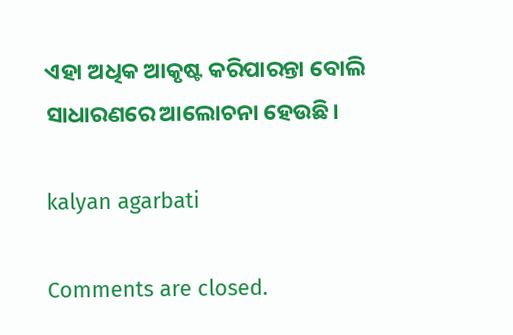ଏହା ଅଧିକ ଆକୃଷ୍ଟ କରିପାରନ୍ତା ବୋଲି ସାଧାରଣରେ ଆଲୋଚନା ହେଉଛି।

kalyan agarbati

Comments are closed.